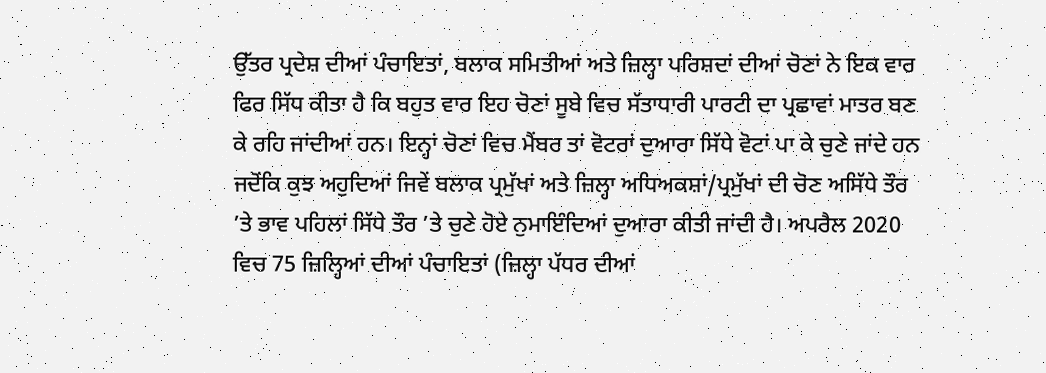ਉੱਤਰ ਪ੍ਰਦੇਸ਼ ਦੀਆਂ ਪੰਚਾਇਤਾਂ, ਬਲਾਕ ਸਮਿਤੀਆਂ ਅਤੇ ਜ਼ਿਲ੍ਹਾ ਪਰਿਸ਼ਦਾਂ ਦੀਆਂ ਚੋਣਾਂ ਨੇ ਇਕ ਵਾਰ ਫਿਰ ਸਿੱਧ ਕੀਤਾ ਹੈ ਕਿ ਬਹੁਤ ਵਾਰ ਇਹ ਚੋਣਾਂ ਸੂਬੇ ਵਿਚ ਸੱਤਾਧਾਰੀ ਪਾਰਟੀ ਦਾ ਪ੍ਰਛਾਵਾਂ ਮਾਤਰ ਬਣ ਕੇ ਰਹਿ ਜਾਂਦੀਆਂ ਹਨ। ਇਨ੍ਹਾਂ ਚੋਣਾਂ ਵਿਚ ਮੈਂਬਰ ਤਾਂ ਵੋਟਰਾਂ ਦੁਆਰਾ ਸਿੱਧੇ ਵੋਟਾਂ ਪਾ ਕੇ ਚੁਣੇ ਜਾਂਦੇ ਹਨ ਜਦੋਂਕਿ ਕੁਝ ਅਹੁਦਿਆਂ ਜਿਵੇਂ ਬਲਾਕ ਪ੍ਰਮੁੱਖਾਂ ਅਤੇ ਜ਼ਿਲ੍ਹਾ ਅਧਿਅਕਸ਼ਾਂ/ਪ੍ਰਮੁੱਖਾਂ ਦੀ ਚੋਣ ਅਸਿੱਧੇ ਤੌਰ ’ਤੇ ਭਾਵ ਪਹਿਲਾਂ ਸਿੱਧੇ ਤੌਰ ’ਤੇ ਚੁਣੇ ਹੋਏ ਨੁਮਾਇੰਦਿਆਂ ਦੁਆਰਾ ਕੀਤੀ ਜਾਂਦੀ ਹੈ। ਅਪਰੈਲ 2020 ਵਿਚ 75 ਜ਼ਿਲ੍ਹਿਆਂ ਦੀਆਂ ਪੰਚਾਇਤਾਂ (ਜ਼ਿਲ੍ਹਾ ਪੱਧਰ ਦੀਆਂ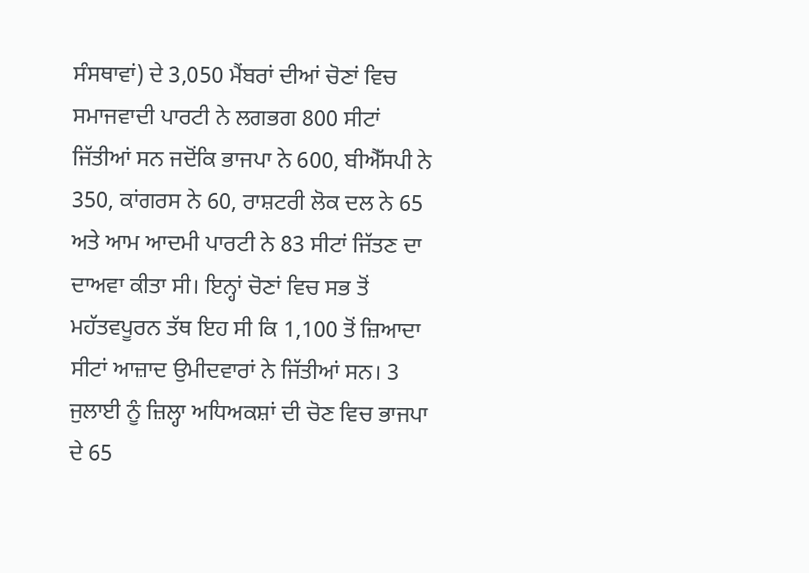ਸੰਸਥਾਵਾਂ) ਦੇ 3,050 ਮੈਂਬਰਾਂ ਦੀਆਂ ਚੋਣਾਂ ਵਿਚ ਸਮਾਜਵਾਦੀ ਪਾਰਟੀ ਨੇ ਲਗਭਗ 800 ਸੀਟਾਂ ਜਿੱਤੀਆਂ ਸਨ ਜਦੋਂਕਿ ਭਾਜਪਾ ਨੇ 600, ਬੀਐੱਸਪੀ ਨੇ 350, ਕਾਂਗਰਸ ਨੇ 60, ਰਾਸ਼ਟਰੀ ਲੋਕ ਦਲ ਨੇ 65 ਅਤੇ ਆਮ ਆਦਮੀ ਪਾਰਟੀ ਨੇ 83 ਸੀਟਾਂ ਜਿੱਤਣ ਦਾ ਦਾਅਵਾ ਕੀਤਾ ਸੀ। ਇਨ੍ਹਾਂ ਚੋਣਾਂ ਵਿਚ ਸਭ ਤੋਂ ਮਹੱਤਵਪੂਰਨ ਤੱਥ ਇਹ ਸੀ ਕਿ 1,100 ਤੋਂ ਜ਼ਿਆਦਾ ਸੀਟਾਂ ਆਜ਼ਾਦ ਉਮੀਦਵਾਰਾਂ ਨੇ ਜਿੱਤੀਆਂ ਸਨ। 3 ਜੁਲਾਈ ਨੂੰ ਜ਼ਿਲ੍ਹਾ ਅਧਿਅਕਸ਼ਾਂ ਦੀ ਚੋਣ ਵਿਚ ਭਾਜਪਾ ਦੇ 65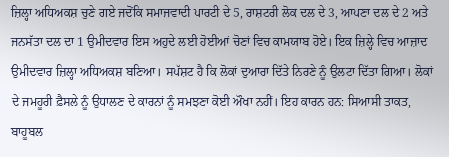ਜ਼ਿਲ੍ਹਾ ਅਧਿਅਕਸ਼ ਚੁਣੇ ਗਏ ਜਦੋਂਕਿ ਸਮਾਜਵਾਦੀ ਪਾਰਟੀ ਦੇ 5, ਰਾਸ਼ਟਰੀ ਲੋਕ ਦਲ ਦੇ 3, ਆਪਣਾ ਦਲ ਦੇ 2 ਅਤੇ ਜਨਸੱਤਾ ਦਲ ਦਾ 1 ਉਮੀਦਵਾਰ ਇਸ ਅਹੁਦੇ ਲਈ ਹੋਈਆਂ ਚੋਣਾਂ ਵਿਚ ਕਾਮਯਾਬ ਹੋਏ। ਇਕ ਜ਼ਿਲ੍ਹੇ ਵਿਚ ਆਜ਼ਾਦ ਉਮੀਦਵਾਰ ਜ਼ਿਲ੍ਹਾ ਅਧਿਅਕਸ਼ ਬਣਿਆ। ਸਪੱਸ਼ਟ ਹੈ ਕਿ ਲੋਕਾਂ ਦੁਆਰਾ ਦਿੱਤੇ ਨਿਰਣੇ ਨੂੰ ਉਲਟਾ ਦਿੱਤਾ ਗਿਆ। ਲੋਕਾਂ ਦੇ ਜਮਹੂਰੀ ਫ਼ੈਸਲੇ ਨੂੰ ਉਧਾਲਣ ਦੇ ਕਾਰਨਾਂ ਨੂੰ ਸਮਝਣਾ ਕੋਈ ਔਖਾ ਨਹੀਂ। ਇਹ ਕਾਰਨ ਹਨ: ਸਿਆਸੀ ਤਾਕਤ, ਬਾਹੂਬਲ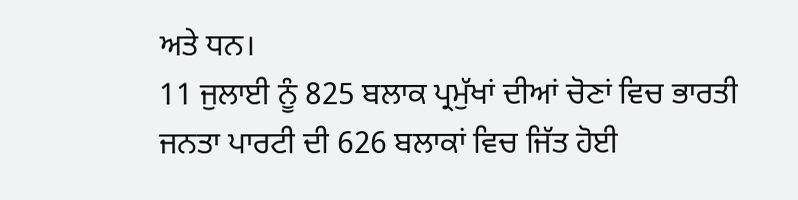ਅਤੇ ਧਨ।
11 ਜੁਲਾਈ ਨੂੰ 825 ਬਲਾਕ ਪ੍ਰਮੁੱਖਾਂ ਦੀਆਂ ਚੋਣਾਂ ਵਿਚ ਭਾਰਤੀ ਜਨਤਾ ਪਾਰਟੀ ਦੀ 626 ਬਲਾਕਾਂ ਵਿਚ ਜਿੱਤ ਹੋਈ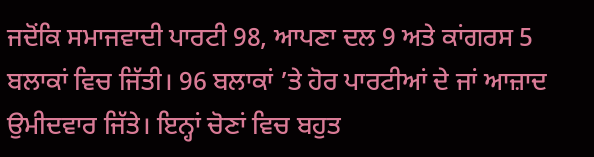ਜਦੋਂਕਿ ਸਮਾਜਵਾਦੀ ਪਾਰਟੀ 98, ਆਪਣਾ ਦਲ 9 ਅਤੇ ਕਾਂਗਰਸ 5 ਬਲਾਕਾਂ ਵਿਚ ਜਿੱਤੀ। 96 ਬਲਾਕਾਂ ’ਤੇ ਹੋਰ ਪਾਰਟੀਆਂ ਦੇ ਜਾਂ ਆਜ਼ਾਦ ਉਮੀਦਵਾਰ ਜਿੱਤੇ। ਇਨ੍ਹਾਂ ਚੋਣਾਂ ਵਿਚ ਬਹੁਤ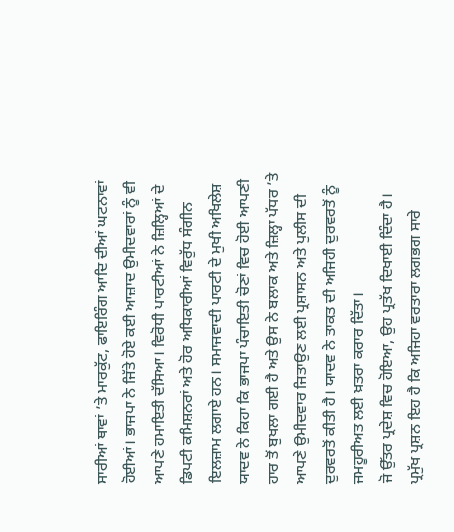ਸਾਰੀਆਂ ਥਾਵਾਂ ’ਤੇ ਮਾਰਕੁੱਟ, ਫਾਇਰਿੰਗ ਆਦਿ ਦੀਆਂ ਘਟਨਾਵਾਂ ਹੋਈਆਂ। ਭਾਜਪਾ ਨੇ ਜਿੱਤੇ ਹੋਏ ਕਈ ਆਜ਼ਾਦ ਉਮੀਦਵਾਰਾਂ ਨੂੰ ਵੀ ਆਪਣੇ ਹਮਾਇਤੀ ਦੱਸਿਆ। ਵਿਰੋਧੀ ਪਾਰਟੀਆਂ ਨੇ ਜ਼ਿਲ੍ਹਿਆਂ ਦੇ ਡਿਪਟੀ ਕਮਿਸ਼ਨਰਾਂ ਅਤੇ ਹੋਰ ਅਧਿਕਾਰੀਆਂ ਵਿਰੁੱਧ ਸੰਗੀਨ ਇਲਜ਼ਾਮ ਲਗਾਏ ਹਨ। ਸਮਾਜਵਾਦੀ ਪਾਰਟੀ ਦੇ ਮੁਖੀ ਅਖਿਲੇਸ਼ ਯਾਦਵ ਨੇ ਕਿਹਾ ਕਿ ਭਾਜਪਾ ਪੰਚਾਇਤੀ ਚੋਣਾਂ ਵਿਚ ਹੋਈ ਆਪਣੀ ਹਾਰ ਤੋਂ ਬੁਖਲਾ ਗਈ ਹੈ ਅਤੇ ਉਸ ਨੇ ਬਲਾਕ ਅਤੇ ਜ਼ਿਲ੍ਹਾ ਪੱਧਰ ’ਤੇ ਆਪਣੇ ਉਮੀਦਵਾਰ ਜਿਤਾਉਣ ਲਈ ਪ੍ਰਸ਼ਾਸਨ ਅਤੇ ਪੁਲੀਸ ਦੀ ਦੁਰਵਰਤੋਂ ਕੀਤੀ ਹੈ। ਯਾਦਵ ਨੇ ਤਾਕਤ ਦੀ ਅਜਿਹੀ ਦੁਰਵਰਤੋਂ ਨੂੰ ਜਮਹੂਰੀਅਤ ਲਈ ਖ਼ਤਰਾ ਕਰਾਰ ਦਿੱਤਾ।
ਜੋ ਉੱਤਰ ਪ੍ਰਦੇਸ਼ ਵਿਚ ਹੋਇਆ, ਉਹ ਪ੍ਰਤੱਖ ਦਿਖਾਈ ਦਿੰਦਾ ਹੈ। ਪ੍ਰਮੁੱਖ ਪ੍ਰਸ਼ਨ ਇਹ ਹੈ ਕਿ ਅਜਿਹਾ ਵਰਤਾਰਾ ਲਗਭਗ ਸਾਰੇ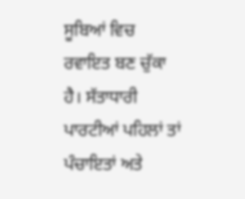ਸੂਬਿਆਂ ਵਿਚ ਰਵਾਇਤ ਬਣ ਚੁੱਕਾ ਹੈ। ਸੱਤਾਧਾਰੀ ਪਾਰਟੀਆਂ ਪਹਿਲਾਂ ਤਾਂ ਪੰਚਾਇਤਾਂ ਅਤੇ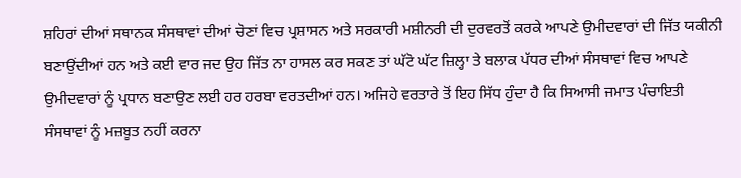ਸ਼ਹਿਰਾਂ ਦੀਆਂ ਸਥਾਨਕ ਸੰਸਥਾਵਾਂ ਦੀਆਂ ਚੋਣਾਂ ਵਿਚ ਪ੍ਰਸ਼ਾਸਨ ਅਤੇ ਸਰਕਾਰੀ ਮਸ਼ੀਨਰੀ ਦੀ ਦੁਰਵਰਤੋਂ ਕਰਕੇ ਆਪਣੇ ਉਮੀਦਵਾਰਾਂ ਦੀ ਜਿੱਤ ਯਕੀਨੀ ਬਣਾਉਂਦੀਆਂ ਹਨ ਅਤੇ ਕਈ ਵਾਰ ਜਦ ਉਹ ਜਿੱਤ ਨਾ ਹਾਸਲ ਕਰ ਸਕਣ ਤਾਂ ਘੱਟੋ ਘੱਟ ਜ਼ਿਲ੍ਹਾ ਤੇ ਬਲਾਕ ਪੱਧਰ ਦੀਆਂ ਸੰਸਥਾਵਾਂ ਵਿਚ ਆਪਣੇ ਉਮੀਦਵਾਰਾਂ ਨੂੰ ਪ੍ਰਧਾਨ ਬਣਾਉਣ ਲਈ ਹਰ ਹਰਬਾ ਵਰਤਦੀਆਂ ਹਨ। ਅਜਿਹੇ ਵਰਤਾਰੇ ਤੋਂ ਇਹ ਸਿੱਧ ਹੁੰਦਾ ਹੈ ਕਿ ਸਿਆਸੀ ਜਮਾਤ ਪੰਚਾਇਤੀ ਸੰਸਥਾਵਾਂ ਨੂੰ ਮਜ਼ਬੂਤ ਨਹੀਂ ਕਰਨਾ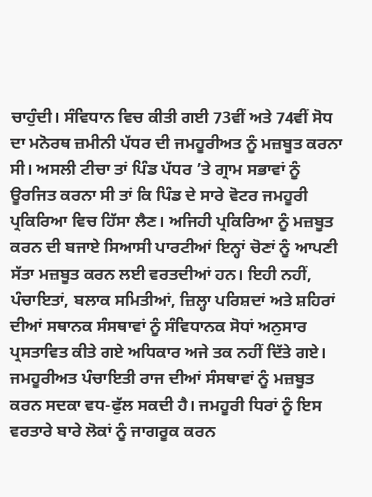ਚਾਹੁੰਦੀ। ਸੰਵਿਧਾਨ ਵਿਚ ਕੀਤੀ ਗਈ 73ਵੀਂ ਅਤੇ 74ਵੀਂ ਸੋਧ ਦਾ ਮਨੋਰਥ ਜ਼ਮੀਨੀ ਪੱਧਰ ਦੀ ਜਮਹੂਰੀਅਤ ਨੂੰ ਮਜ਼ਬੂਤ ਕਰਨਾ ਸੀ। ਅਸਲੀ ਟੀਚਾ ਤਾਂ ਪਿੰਡ ਪੱਧਰ ’ਤੇ ਗ੍ਰਾਮ ਸਭਾਵਾਂ ਨੂੰ ਊਰਜਿਤ ਕਰਨਾ ਸੀ ਤਾਂ ਕਿ ਪਿੰਡ ਦੇ ਸਾਰੇ ਵੋਟਰ ਜਮਹੂਰੀ ਪ੍ਰਕਿਰਿਆ ਵਿਚ ਹਿੱਸਾ ਲੈਣ। ਅਜਿਹੀ ਪ੍ਰਕਿਰਿਆ ਨੂੰ ਮਜ਼ਬੂਤ ਕਰਨ ਦੀ ਬਜਾਏ ਸਿਆਸੀ ਪਾਰਟੀਆਂ ਇਨ੍ਹਾਂ ਚੋਣਾਂ ਨੂੰ ਆਪਣੀ ਸੱਤਾ ਮਜ਼ਬੂਤ ਕਰਨ ਲਈ ਵਰਤਦੀਆਂ ਹਨ। ਇਹੀ ਨਹੀਂ, ਪੰਚਾਇਤਾਂ, ਬਲਾਕ ਸਮਿਤੀਆਂ, ਜ਼ਿਲ੍ਹਾ ਪਰਿਸ਼ਦਾਂ ਅਤੇ ਸ਼ਹਿਰਾਂ ਦੀਆਂ ਸਥਾਨਕ ਸੰਸਥਾਵਾਂ ਨੂੰ ਸੰਵਿਧਾਨਕ ਸੋਧਾਂ ਅਨੁਸਾਰ ਪ੍ਰਸਤਾਵਿਤ ਕੀਤੇ ਗਏ ਅਧਿਕਾਰ ਅਜੇ ਤਕ ਨਹੀਂ ਦਿੱਤੇ ਗਏ। ਜਮਹੂਰੀਅਤ ਪੰਚਾਇਤੀ ਰਾਜ ਦੀਆਂ ਸੰਸਥਾਵਾਂ ਨੂੰ ਮਜ਼ਬੂਤ ਕਰਨ ਸਦਕਾ ਵਧ-ਫੁੱਲ ਸਕਦੀ ਹੈ। ਜਮਹੂਰੀ ਧਿਰਾਂ ਨੂੰ ਇਸ ਵਰਤਾਰੇ ਬਾਰੇ ਲੋਕਾਂ ਨੂੰ ਜਾਗਰੂਕ ਕਰਨ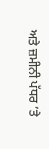ਅਤੇ ਜ਼ਮੀਨੀ ਪੱਧਰ ’ਤੇ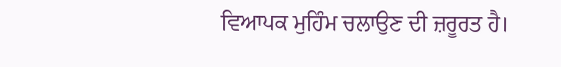ਵਿਆਪਕ ਮੁਹਿੰਮ ਚਲਾਉਣ ਦੀ ਜ਼ਰੂਰਤ ਹੈ।